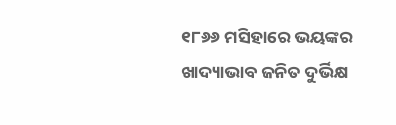୧୮୬୬ ମସିହାରେ ଭୟଙ୍କର ଖାଦ୍ୟାଭାବ ଜନିତ ଦୁର୍ଭିକ୍ଷ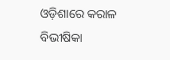ଓଡ଼ିଶାରେ କରାଳ ବିଭୀଷିକା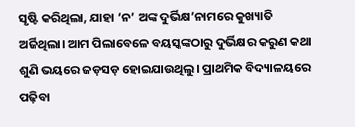ସୃଷ୍ଟି କରିଥିଲା, ଯାହା ‘ନ’ ଅଙ୍କ ଦୁର୍ଭିକ୍ଷ’ନାମରେ କୁଖ୍ୟାତି ଅର୍ଜିଥିଲା। ଆମ ପିଲାବେଳେ ବୟସ୍କଙ୍କଠାରୁ ଦୁର୍ଭିକ୍ଷର କରୁଣ କଥା ଶୁଣି ଭୟରେ ଜଡ଼ସଡ଼ ହୋଇଯାଉଥିଲୁ। ପ୍ରାଥମିକ ବିଦ୍ୟାଳୟରେ ପଢ଼ିବା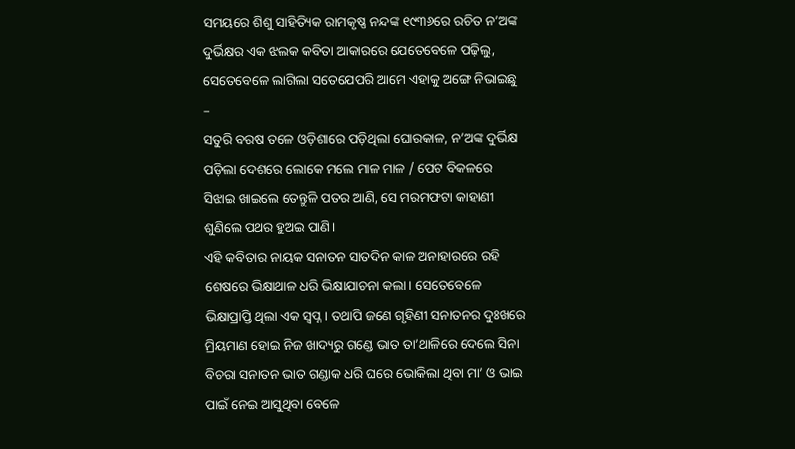ସମୟରେ ଶିଶୁ ସାହିତ୍ୟିକ ରାମକୃଷ୍ଣ ନନ୍ଦଙ୍କ ୧୯୩୬ରେ ରଚିତ ନ’ଅଙ୍କ ଦୁର୍ଭିକ୍ଷର ଏକ ଝଲକ କବିତା ଆକାରରେ ଯେତେବେଳେ ପଢ଼ିଲୁ, ସେତେବେଳେ ଲାଗିଲା ସତେଯେପରି ଆମେ ଏହାକୁ ଅଙ୍ଗେ ନିଭାଇଛୁ –
ସତୁରି ବରଷ ତଳେ ଓଡ଼ିଶାରେ ପଡ଼ିଥିଲା ଘୋରକାଳ, ନ’ଅଙ୍କ ଦୁର୍ଭିକ୍ଷ ପଡ଼ିଲା ଦେଶରେ ଲୋକେ ମଲେ ମାଳ ମାଳ / ପେଟ ବିକଳରେ ସିଝାଇ ଖାଇଲେ ତେନ୍ତୁଳି ପତର ଆଣି, ସେ ମରମଫଟା କାହାଣୀ ଶୁଣିଲେ ପଥର ହୁଅଇ ପାଣି।
ଏହି କବିତାର ନାୟକ ସନାତନ ସାତଦିନ କାଳ ଅନାହାରରେ ରହି ଶେଷରେ ଭିକ୍ଷାଥାଳ ଧରି ଭିକ୍ଷାଯାଚନା କଲା। ସେତେବେଳେ ଭିକ୍ଷାପ୍ରାପ୍ତି ଥିଲା ଏକ ସ୍ୱପ୍ନ। ତଥାପି ଜଣେ ଗୃହିଣୀ ସନାତନର ଦୁଃଖରେ ମ୍ରିୟମାଣ ହୋଇ ନିଜ ଖାଦ୍ୟରୁ ଗଣ୍ଡେ ଭାତ ତା’ଥାଳିରେ ଦେଲେ ସିନା ବିଚରା ସନାତନ ଭାତ ଗଣ୍ଡାକ ଧରି ଘରେ ଭୋକିଲା ଥିବା ମା’ ଓ ଭାଇ ପାଇଁ ନେଇ ଆସୁଥିବା ବେଳେ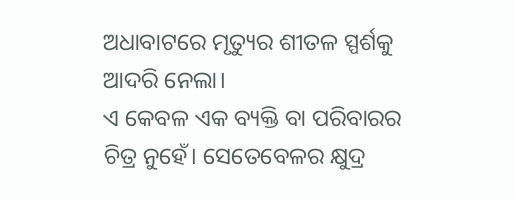ଅଧାବାଟରେ ମୃତ୍ୟୁର ଶୀତଳ ସ୍ପର୍ଶକୁ ଆଦରି ନେଲା।
ଏ କେବଳ ଏକ ବ୍ୟକ୍ତି ବା ପରିବାରର ଚିତ୍ର ନୁହେଁ। ସେତେବେଳର କ୍ଷୁଦ୍ର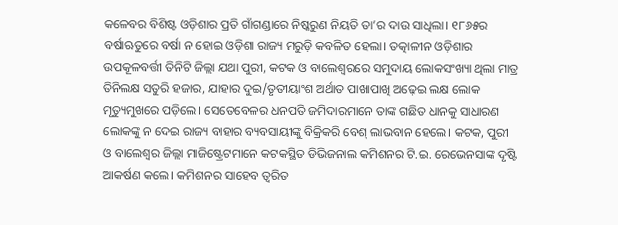କଳେବର ବିଶିଷ୍ଟ ଓଡ଼ିଶାର ପ୍ରତି ଗାଁଗଣ୍ଡାରେ ନିଷ୍କରୁଣ ନିୟତି ତା’ର ଦାଉ ସାଧିଲା। ୧୮୬୫ର ବର୍ଷାଋତୁରେ ବର୍ଷା ନ ହୋଇ ଓଡ଼ିଶା ରାଜ୍ୟ ମରୁଡ଼ି କବଳିତ ହେଲା। ତତ୍କାଳୀନ ଓଡ଼ିଶାର ଉପକୂଳବର୍ତ୍ତୀ ତିନିଟି ଜିଲ୍ଲା ଯଥା ପୁରୀ, କଟକ ଓ ବାଲେଶ୍ୱରରେ ସମୁଦାୟ ଲୋକସଂଖ୍ୟା ଥିଲା ମାତ୍ର ତିନିଲକ୍ଷ ସତୁରି ହଜାର, ଯାହାର ଦୁଇ/ତୃତୀୟାଂଶ ଅର୍ଥାତ ପାଖାପାଖି ଅଢ଼େଇ ଲକ୍ଷ ଲୋକ ମୃତ୍ୟୁମୁଖରେ ପଡ଼ିଲେ। ସେତେବେଳର ଧନପତି ଜମିଦାରମାନେ ତାଙ୍କ ଗଛିତ ଧାନକୁ ସାଧାରଣ ଲୋକଙ୍କୁ ନ ଦେଇ ରାଜ୍ୟ ବାହାର ବ୍ୟବସାୟୀଙ୍କୁ ବିକ୍ରିକରି ବେଶ୍ ଲାଭବାନ ହେଲେ। କଟକ, ପୁରୀ ଓ ବାଲେଶ୍ୱର ଜିଲ୍ଲା ମାଜିଷ୍ଟ୍ରେଟମାନେ କଟକସ୍ଥିତ ଡିଭିଜନାଲ କମିଶନର ଟି.ଇ. ରେଭେନସାଙ୍କ ଦୃଷ୍ଟି ଆକର୍ଷଣ କଲେ। କମିଶନର ସାହେବ ତ୍ୱରିତ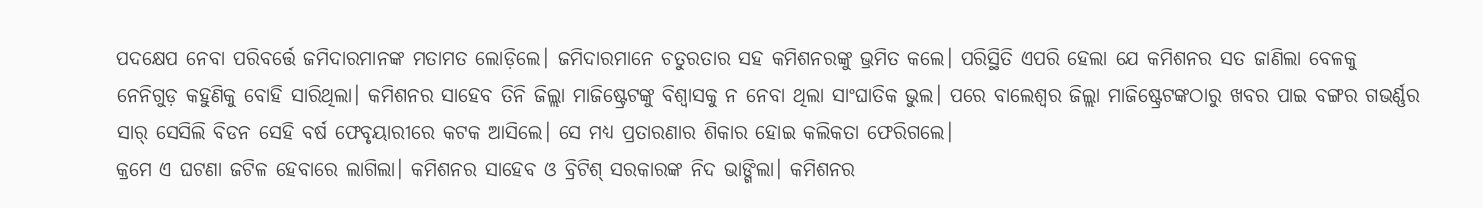ପଦକ୍ଷେପ ନେବା ପରିବର୍ତ୍ତେ ଜମିଦାରମାନଙ୍କ ମତାମତ ଲୋଡ଼ିଲେ। ଜମିଦାରମାନେ ଚତୁରତାର ସହ କମିଶନରଙ୍କୁ ଭ୍ରମିତ କଲେ। ପରିସ୍ଥିତି ଏପରି ହେଲା ଯେ କମିଶନର ସତ ଜାଣିଲା ବେଳକୁ ନେନିଗୁଡ଼ କହୁଣିକୁ ବୋହି ସାରିଥିଲା। କମିଶନର ସାହେବ ତିନି ଜିଲ୍ଲା ମାଜିଷ୍ଟ୍ରେଟଙ୍କୁ ବିଶ୍ୱାସକୁ ନ ନେବା ଥିଲା ସାଂଘାତିକ ଭୁଲ। ପରେ ବାଲେଶ୍ୱର ଜିଲ୍ଲା ମାଜିଷ୍ଟ୍ରେଟଙ୍କଠାରୁ ଖବର ପାଇ ବଙ୍ଗର ଗଭର୍ଣ୍ଣର ସାର୍ ସେସିଲି ବିଡନ ସେହି ବର୍ଷ ଫେବୃୟାରୀରେ କଟକ ଆସିଲେ। ସେ ମଧ୍ୟ ପ୍ରତାରଣାର ଶିକାର ହୋଇ କଲିକତା ଫେରିଗଲେ।
କ୍ରମେ ଏ ଘଟଣା ଜଟିଳ ହେବାରେ ଲାଗିଲା। କମିଶନର ସାହେବ ଓ ବ୍ରିଟିଶ୍ ସରକାରଙ୍କ ନିଦ ଭାଙ୍ଗିଲା। କମିଶନର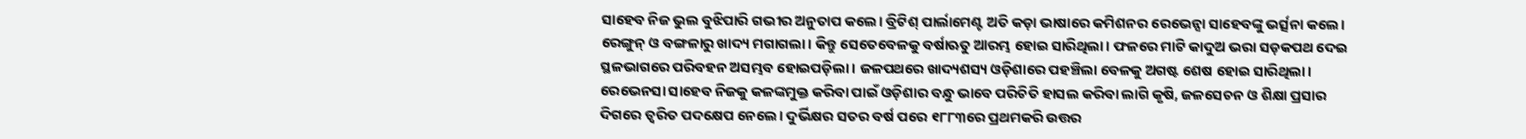ସାହେବ ନିଜ ଭୁଲ ବୁଝିପାରି ଗଭୀର ଅନୁତାପ କଲେ। ବ୍ରିଟିଶ୍ ପାର୍ଲାମେଣ୍ଟ ଅତି କଡ଼ା ଭାଷାରେ କମିଶନର ରେଭେନ୍ସା ସାହେବଙ୍କୁ ଭର୍ତ୍ସନା କଲେ। ରେଙ୍ଗୁନ୍ ଓ ବଙ୍ଗଳାରୁ ଖାଦ୍ୟ ମଗାଗଲା। କିନ୍ତୁ ସେତେବେଳକୁ ବର୍ଷାଋତୁ ଆରମ୍ଭ ହୋଇ ସାରିଥିଲା। ଫଳରେ ମାଟି କାଦୁଅ ଭରା ସଡ଼କପଥ ଦେଇ ସ୍ଥଳଭାଗରେ ପରିବହନ ଅସମ୍ଭବ ହୋଇପଡ଼ିଲା। ଜଳପଥରେ ଖାଦ୍ୟଶସ୍ୟ ଓଡ଼ିଶାରେ ପହଞ୍ଚିଲା ବେଳକୁ ଅଗଷ୍ଟ ଶେଷ ହୋଇ ସାରିଥିଲା। ରେଭେନସା ସାହେବ ନିଜକୁ କଳଙ୍କମୁକ୍ତ କରିବା ପାଇଁ ଓଡ଼ିଶାର ବନ୍ଧୁ ଭାବେ ପରିଚିତି ହାସଲ କରିବା ଲାଗି କୃଷି, ଜଳସେଚନ ଓ ଶିକ୍ଷା ପ୍ରସାର ଦିଗରେ ତ୍ୱରିତ ପଦକ୍ଷେପ ନେଲେ। ଦୁର୍ଭିକ୍ଷର ସତର ବର୍ଷ ପରେ ୧୮୮୩ରେ ପ୍ରଥମକରି ଉତ୍ତର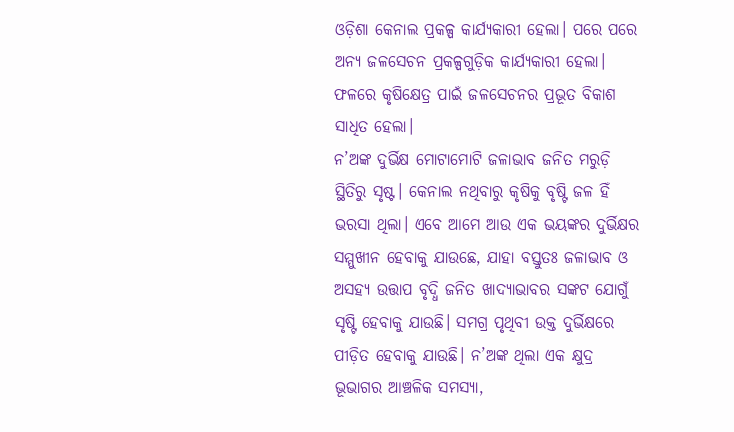ଓଡ଼ିଶା କେନାଲ ପ୍ରକଳ୍ପ କାର୍ଯ୍ୟକାରୀ ହେଲା। ପରେ ପରେ ଅନ୍ୟ ଜଳସେଚନ ପ୍ରକଳ୍ପଗୁଡ଼ିକ କାର୍ଯ୍ୟକାରୀ ହେଲା। ଫଳରେ କୃଷିକ୍ଷେତ୍ର ପାଇଁ ଜଳସେଚନର ପ୍ରଭୂତ ବିକାଶ ସାଧିତ ହେଲା।
ନ’ଅଙ୍କ ଦୁର୍ଭିକ୍ଷ ମୋଟାମୋଟି ଜଳାଭାବ ଜନିତ ମରୁଡ଼ି ସ୍ଥିତିରୁ ସୃଷ୍ଟ। କେନାଲ ନଥିବାରୁ କୃଷିକୁ ବୃଷ୍ଟି ଜଳ ହିଁ ଭରସା ଥିଲା। ଏବେ ଆମେ ଆଉ ଏକ ଭୟଙ୍କର ଦୁର୍ଭିକ୍ଷର ସମ୍ମୁଖୀନ ହେବାକୁ ଯାଉଛେ, ଯାହା ବସ୍ତୁତଃ ଜଳାଭାବ ଓ ଅସହ୍ୟ ଉତ୍ତାପ ବୃଦ୍ଧି ଜନିତ ଖାଦ୍ୟାଭାବର ସଙ୍କଟ ଯୋଗୁଁ ସୃଷ୍ଟି ହେବାକୁ ଯାଉଛି। ସମଗ୍ର ପୃଥିବୀ ଉକ୍ତ ଦୁର୍ଭିକ୍ଷରେ ପୀଡ଼ିତ ହେବାକୁ ଯାଉଛି। ନ’ଅଙ୍କ ଥିଲା ଏକ କ୍ଷୁଦ୍ର ଭୂଭାଗର ଆଞ୍ଚଳିକ ସମସ୍ୟା,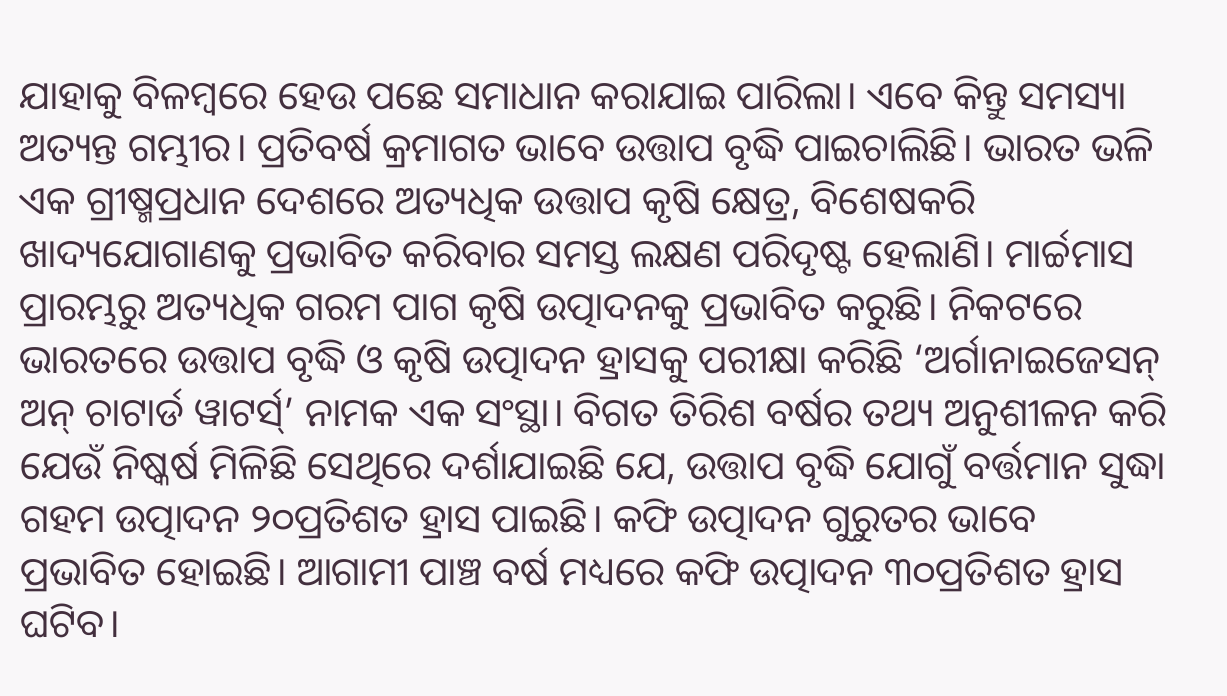ଯାହାକୁ ବିଳମ୍ବରେ ହେଉ ପଛେ ସମାଧାନ କରାଯାଇ ପାରିଲା। ଏବେ କିନ୍ତୁ ସମସ୍ୟା ଅତ୍ୟନ୍ତ ଗମ୍ଭୀର। ପ୍ରତିବର୍ଷ କ୍ରମାଗତ ଭାବେ ଉତ୍ତାପ ବୃଦ୍ଧି ପାଇଚାଲିଛି। ଭାରତ ଭଳି ଏକ ଗ୍ରୀଷ୍ମପ୍ରଧାନ ଦେଶରେ ଅତ୍ୟଧିକ ଉତ୍ତାପ କୃଷି କ୍ଷେତ୍ର, ବିଶେଷକରି ଖାଦ୍ୟଯୋଗାଣକୁ ପ୍ରଭାବିତ କରିବାର ସମସ୍ତ ଲକ୍ଷଣ ପରିଦୃଷ୍ଟ ହେଲାଣି। ମାର୍ଚ୍ଚମାସ ପ୍ରାରମ୍ଭରୁ ଅତ୍ୟଧିକ ଗରମ ପାଗ କୃଷି ଉତ୍ପାଦନକୁ ପ୍ରଭାବିତ କରୁଛି। ନିକଟରେ ଭାରତରେ ଉତ୍ତାପ ବୃଦ୍ଧି ଓ କୃଷି ଉତ୍ପାଦନ ହ୍ରାସକୁ ପରୀକ୍ଷା କରିଛି ‘ଅର୍ଗାନାଇଜେସନ୍ ଅନ୍ ଚାଟାର୍ଡ ୱାଟର୍ସ୍’ ନାମକ ଏକ ସଂସ୍ଥା। ବିଗତ ତିରିଶ ବର୍ଷର ତଥ୍ୟ ଅନୁଶୀଳନ କରି ଯେଉଁ ନିଷ୍କର୍ଷ ମିଳିଛି ସେଥିରେ ଦର୍ଶାଯାଇଛି ଯେ, ଉତ୍ତାପ ବୃଦ୍ଧି ଯୋଗୁଁ ବର୍ତ୍ତମାନ ସୁଦ୍ଧା ଗହମ ଉତ୍ପାଦନ ୨୦ପ୍ରତିଶତ ହ୍ରାସ ପାଇଛି। କଫି ଉତ୍ପାଦନ ଗୁରୁତର ଭାବେ ପ୍ରଭାବିତ ହୋଇଛି। ଆଗାମୀ ପାଞ୍ଚ ବର୍ଷ ମଧ୍ୟରେ କଫି ଉତ୍ପାଦନ ୩୦ପ୍ରତିଶତ ହ୍ରାସ ଘଟିବ।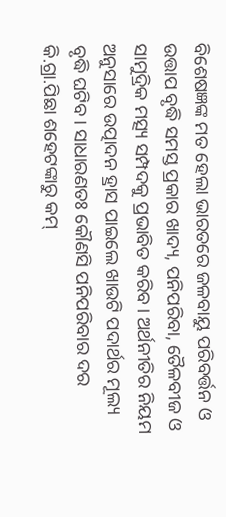ବିଶେଷଜ୍ଞଙ୍କ ମତ ହେଲା ଭାରତରେ ଜଳବାୟୁ ପରିବର୍ତ୍ତନ ଓ ଉତ୍ତାପ ବୃଦ୍ଧି ସମସ୍ତ ପ୍ରକାର ଖାଦ୍ୟ, ପନିପରିବା, ତୈଳବୀଜ ଓ ସାମୁଦ୍ରିକ ମତ୍ସ୍ୟ ସମ୍ପଦକୁ ପ୍ରଭାବିତ କରିବ। ଅର୍ଥନୀତିର ନିୟମ ଅନୁସାରେ ଉତ୍ପାଦନ ହ୍ରାସ ପାଇଲେ ଖାଉଟି ପଦାର୍ଥର ମୂଲ୍ୟ ବୃଦ୍ଧି ଘଟିବ। ସାଧାରଣତଃ କୌଣସି ପନିପରିବାର ଦର କି.ଗ୍ରା.ପିଛା ଶହେଟଙ୍କାରୁ କମ୍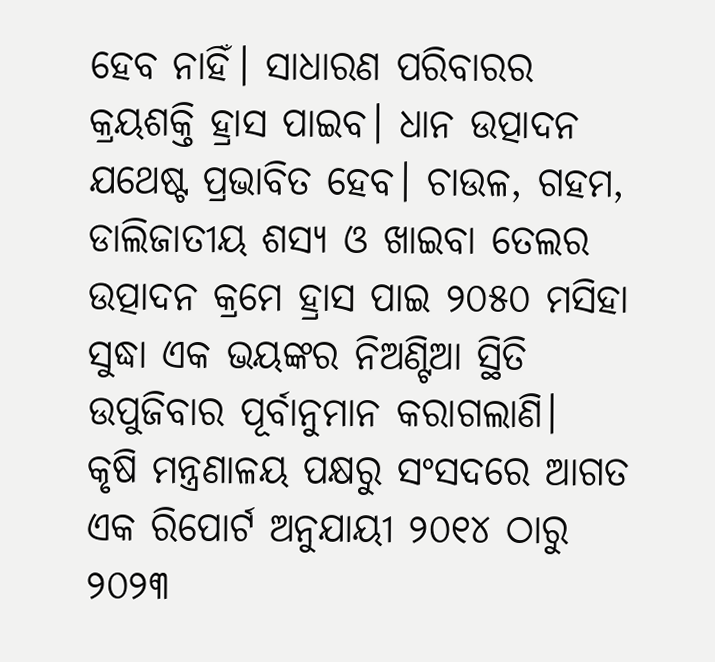ହେବ ନାହିଁ। ସାଧାରଣ ପରିବାରର କ୍ରୟଶକ୍ତି ହ୍ରାସ ପାଇବ। ଧାନ ଉତ୍ପାଦନ ଯଥେଷ୍ଟ ପ୍ରଭାବିତ ହେବ। ଚାଉଳ, ଗହମ, ଡାଲିଜାତୀୟ ଶସ୍ୟ ଓ ଖାଇବା ତେଲର ଉତ୍ପାଦନ କ୍ରମେ ହ୍ରାସ ପାଇ ୨୦୫୦ ମସିହା ସୁଦ୍ଧା ଏକ ଭୟଙ୍କର ନିଅଣ୍ଟିଆ ସ୍ଥିତି ଉପୁଜିବାର ପୂର୍ବାନୁମାନ କରାଗଲାଣି।
କୃଷି ମନ୍ତ୍ରଣାଳୟ ପକ୍ଷରୁ ସଂସଦରେ ଆଗତ ଏକ ରିପୋର୍ଟ ଅନୁଯାୟୀ ୨୦୧୪ ଠାରୁ ୨୦୨୩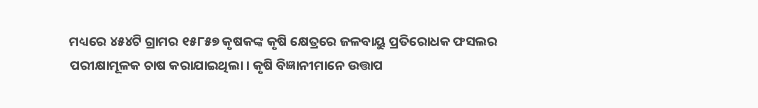ମଧ୍ୟରେ ୪୫୪ଟି ଗ୍ରାମର ୧୫୮୫୭ କୃଷକଙ୍କ କୃଷି କ୍ଷେତ୍ରରେ ଜଳବାୟୁ ପ୍ରତିରୋଧକ ଫସଲର ପରୀକ୍ଷାମୂଳକ ଚାଷ କରାଯାଇଥିଲା। କୃଷି ବିଜ୍ଞାନୀମାନେ ଉତ୍ତାପ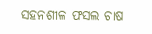ସହନଶୀଳ ଫସଲ ଚାଷ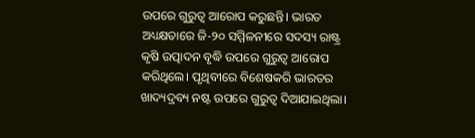ଉପରେ ଗୁରୁତ୍ୱ ଆରୋପ କରୁଛନ୍ତି। ଭାରତ ଅଧ୍ୟକ୍ଷତାରେ ଜି-୨୦ ସମ୍ମିଳନୀରେ ସଦସ୍ୟ ରାଷ୍ଟ୍ର କୃଷି ଉତ୍ପାଦନ ବୃଦ୍ଧି ଉପରେ ଗୁରୁତ୍ୱ ଆରୋପ କରିଥିଲେ। ପୃଥିବୀରେ ବିଶେଷକରି ଭାରତର ଖାଦ୍ୟଦ୍ରବ୍ୟ ନଷ୍ଟ ଉପରେ ଗୁରୁତ୍ୱ ଦିଆଯାଇଥିଲା।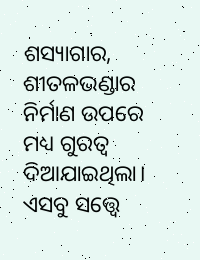ଶସ୍ୟାଗାର, ଶୀତଳଭଣ୍ଡାର ନିର୍ମାଣ ଉପରେ ମଧ୍ୟ ଗୁରତ୍ୱ ଦିଆଯାଇଥିଲା। ଏସବୁ ସତ୍ତ୍ବେ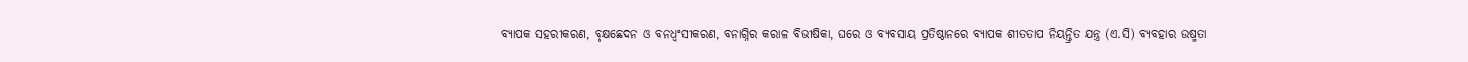ବ୍ୟାପକ ସହରୀକରଣ, ବୃକ୍ଷଛେଦନ ଓ ବନଧ୍ୱଂସୀକରଣ, ବନାଗ୍ନିର କରାଳ ବିଭୀଷିକା, ଘରେ ଓ ବ୍ୟବସାୟ ପ୍ରତିଷ୍ଠାନରେ ବ୍ୟାପକ ଶୀତତାପ ନିୟନ୍ତ୍ରିତ ଯନ୍ତ୍ର (ଏ.ସି) ବ୍ୟବହାର ଉଷ୍ମତା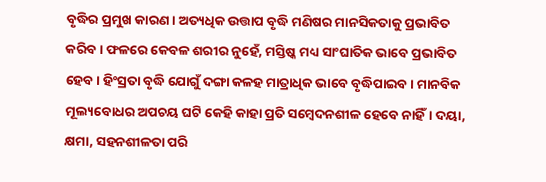ବୃଦ୍ଧିର ପ୍ରମୁଖ କାରଣ। ଅତ୍ୟଧିକ ଉତ୍ତାପ ବୃଦ୍ଧି ମଣିଷର ମାନସିକତାକୁ ପ୍ରଭାବିତ କରିବ। ଫଳରେ କେବଳ ଶରୀର ନୁହେଁ, ମସ୍ତିଷ୍କ ମଧ୍ୟ ସାଂଘାତିକ ଭାବେ ପ୍ରଭାବିତ ହେବ। ହିଂସ୍ରତା ବୃଦ୍ଧି ଯୋଗୁଁ ଦଙ୍ଗା କଳହ ମାତ୍ରାଧିକ ଭାବେ ବୃଦ୍ଧିପାଇବ। ମାନବିକ ମୂଲ୍ୟବୋଧର ଅପଚୟ ଘଟି କେହି କାହା ପ୍ରତି ସମ୍ବେଦନଶୀଳ ହେବେ ନାହିଁ। ଦୟା, କ୍ଷମା, ସହନଶୀଳତା ପରି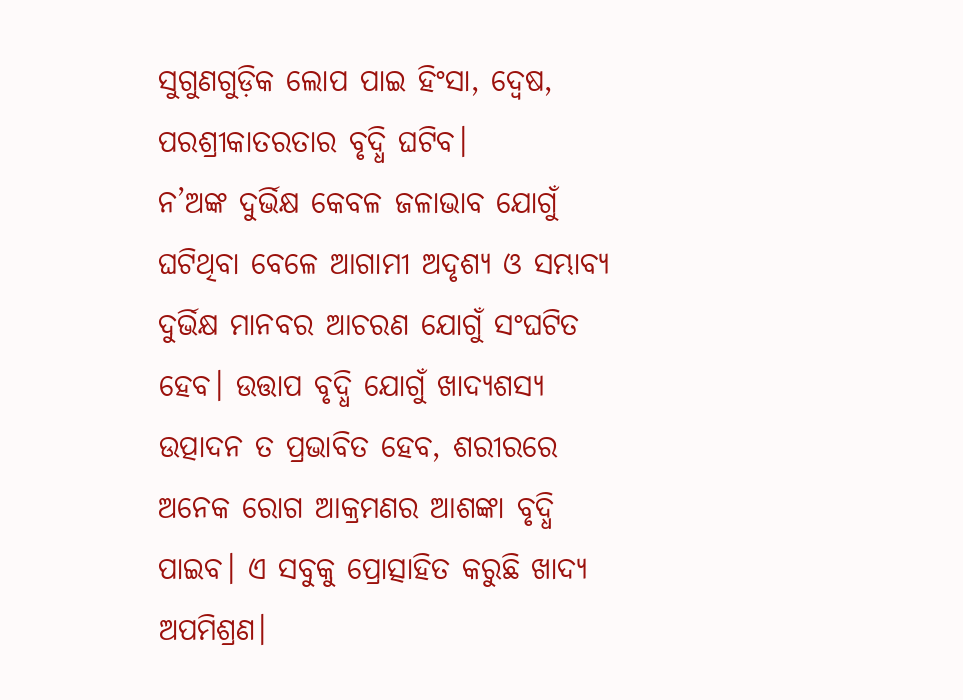ସୁଗୁଣଗୁଡ଼ିକ ଲୋପ ପାଇ ହିଂସା, ଦ୍ୱେଷ, ପରଶ୍ରୀକାତରତାର ବୃଦ୍ଧି ଘଟିବ।
ନ’ଅଙ୍କ ଦୁର୍ଭିକ୍ଷ କେବଳ ଜଳାଭାବ ଯୋଗୁଁ ଘଟିଥିବା ବେଳେ ଆଗାମୀ ଅଦୃଶ୍ୟ ଓ ସମ୍ଭାବ୍ୟ ଦୁର୍ଭିକ୍ଷ ମାନବର ଆଚରଣ ଯୋଗୁଁ ସଂଘଟିତ ହେବ। ଉତ୍ତାପ ବୃଦ୍ଧି ଯୋଗୁଁ ଖାଦ୍ୟଶସ୍ୟ ଉତ୍ପାଦନ ତ ପ୍ରଭାବିତ ହେବ, ଶରୀରରେ ଅନେକ ରୋଗ ଆକ୍ରମଣର ଆଶଙ୍କା ବୃଦ୍ଧି ପାଇବ। ଏ ସବୁକୁ ପ୍ରୋତ୍ସାହିତ କରୁଛି ଖାଦ୍ୟ ଅପମିଶ୍ରଣ।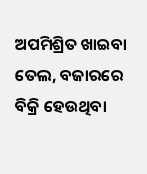ଅପମିଶ୍ରିତ ଖାଇବା ତେଲ, ବଜାରରେ ବିକ୍ରି ହେଉଥିବା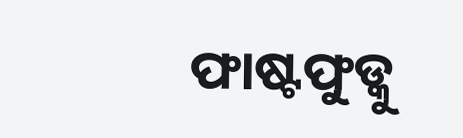ଫାଷ୍ଟଫୁଡ୍କୁ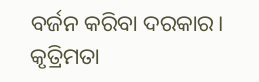ବର୍ଜନ କରିବା ଦରକାର। କୃତ୍ରିମତା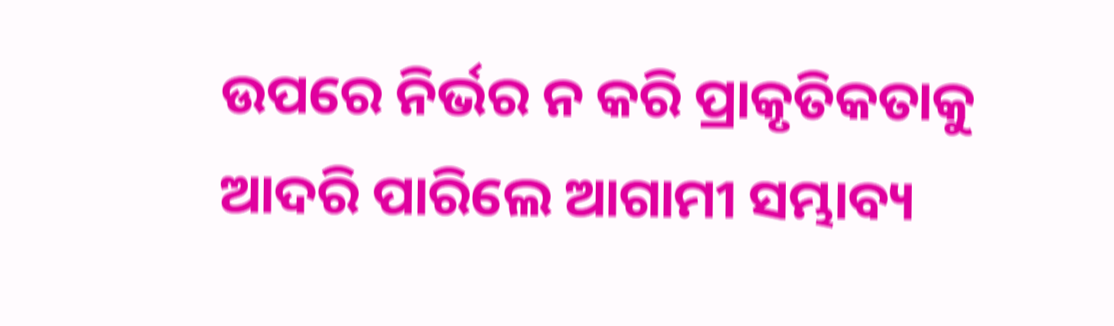ଉପରେ ନିର୍ଭର ନ କରି ପ୍ରାକୃତିକତାକୁ ଆଦରି ପାରିଲେ ଆଗାମୀ ସମ୍ଭାବ୍ୟ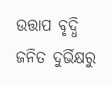ଉତ୍ତାପ ବୃଦ୍ଧି ଜନିତ ଦୁର୍ଭିକ୍ଷରୁ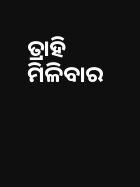ତ୍ରାହି ମିଳିବାର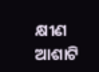କ୍ଷୀଣ ଆଶାଟି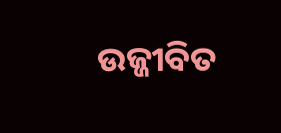ଉଜ୍ଜୀବିତ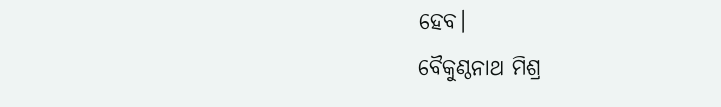ହେବ।
ବୈକୁଣ୍ଠନାଥ ମିଶ୍ର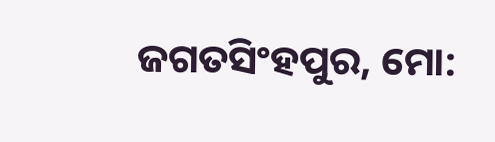ଜଗତସିଂହପୁର, ମୋ: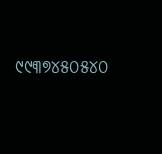୯୯୩୭୪୫୦୫୪୦